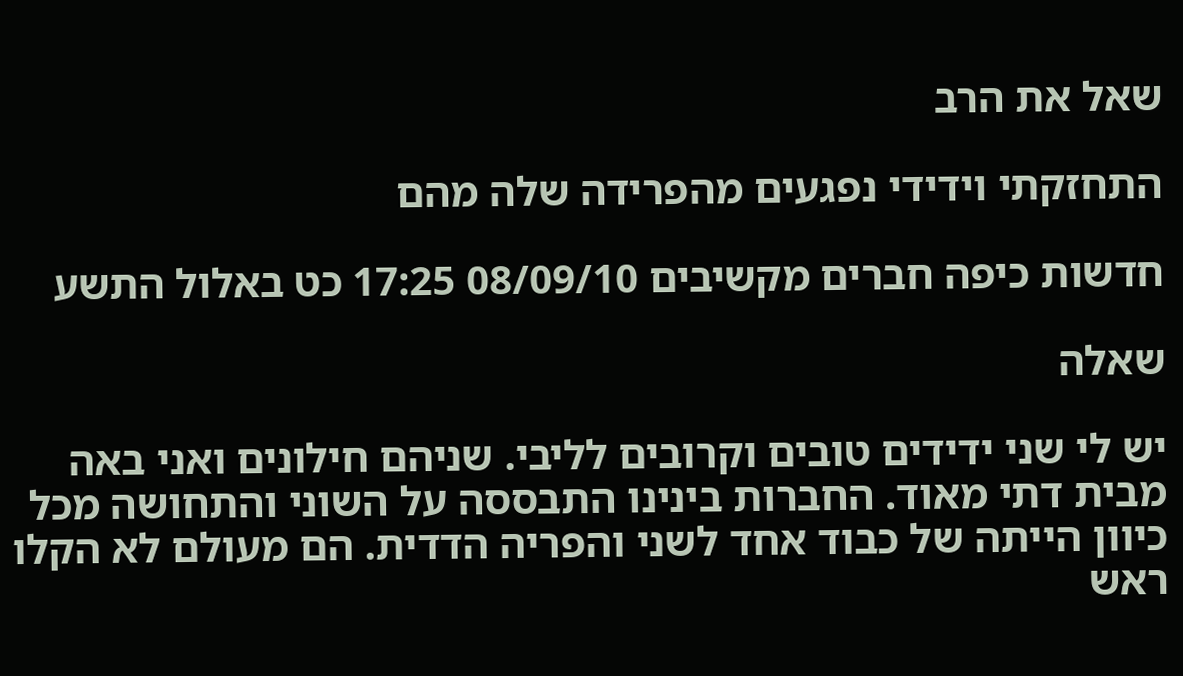שאל את הרב

התחזקתי וידידי נפגעים מהפרידה שלה מהם

חדשות כיפה חברים מקשיבים 08/09/10 17:25 כט באלול התשע

שאלה

יש לי שני ידידים טובים וקרובים לליבי. שניהם חילונים ואני באה מבית דתי מאוד. החברות בינינו התבססה על השוני והתחושה מכל כיוון הייתה של כבוד אחד לשני והפריה הדדית. הם מעולם לא הקלו ראש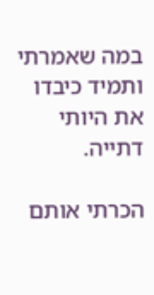במה שאמרתי ותמיד כיבדו את היותי דתייה.

הכרתי אותם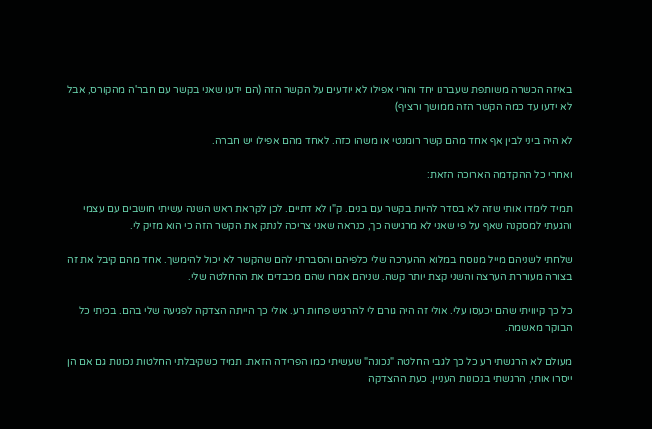באיזה הכשרה משותפת שעברנו יחד והורי אפילו לא יודעים על הקשר הזה (הם ידעו שאני בקשר עם חבר'ה מהקורס, אבל לא ידעו עד כמה הקשר הזה ממושך ורציף)

לא היה ביני לבין אף אחד מהם קשר רומנטי או משהו כזה. לאחד מהם אפילו יש חברה.

ואחרי כל ההקדמה הארוכה הזאת:

תמיד לימדו אותי שזה לא בסדר להיות בקשר עם בנים. ק"ו לא דתיים. לכן לקראת ראש השנה עשיתי חושבים עם עצמי והגעתי למסקנה שאף על פי שאני לא מרגישה כך, כנראה שאני צריכה לנתק את הקשר הזה כי הוא מזיק לי.

שלחתי לשניהם מייל מנוסח במלוא ההערכה שלי כלפיהם והסברתי להם שהקשר לא יכול להימשך. אחד מהם קיבל את זה בצורה מעוררת הערצה והשני קצת יותר קשה. שניהם אמרו שהם מכבדים את ההחלטה שלי.

כל כך קיוויתי שהם יכעסו עלי. אולי זה היה גורם לי להרגיש פחות רע. אולי כך הייתה הצדקה לפגיעה שלי בהם. בכיתי כל הבוקר מאשמה.

מעולם לא הרגשתי רע כל כך לגבי החלטה "נכונה" שעשיתי כמו הפרידה הזאת. תמיד כשקיבלתי החלטות נכונות גם אם הן ייסרו אותי, הרגשתי בנכונות העניין. כעת ההצדקה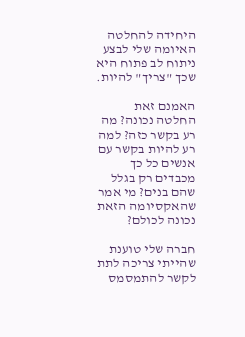היחידה להחלטה האיומה שלי לבצע ניתוח לב פתוח היא שכך "צריך" להיות.

האמנם זאת החלטה נכונה? מה רע בקשר כזה? למה רע להיות בקשר עם אנשים כל כך מכבדים רק בגלל שהם בנים? מי אמר שהאקסיומה הזאת נכונה לכולם?

חברה שלי טוענת שהייתי צריכה לתת לקשר להתמסמס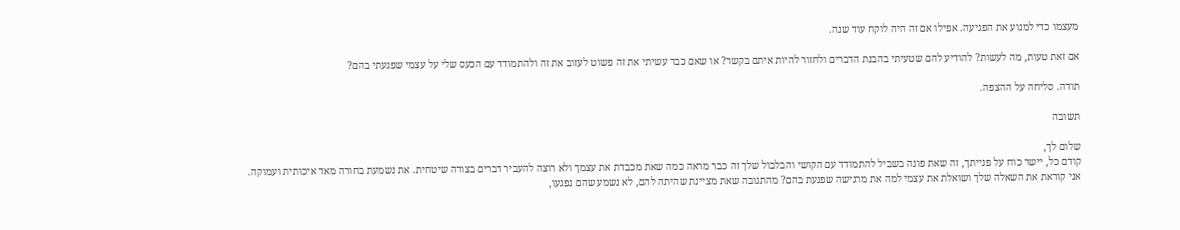מעצמו כדי למנוע את הפגיעה. אפילו אם זה היה לוקח עוד שנה.

אם זאת טעות, מה לעשות? להודיע להם שטעיתי בהבנת הדברים ולחזור להיות איתם בקשר? או שאם כבר עשיתי את זה פשוט לעזוב את זה ולהתמודד עם הכעס שלי על עצמי שפגעתי בהם?

תודה. סליחה על ההצפה.

תשובה

שלום לך,
קודם כל, יישר כוח על פנייתך, זה שאת פונה בשביל להתמודד עם הקושי והבלבול שלך זה כבר מראה כמה שאת מכבדת את עצמך ולא רוצה להעביר דברים בצורה שיטחית. את נשמעת בחורה מאד איכותית ועמוקה.
אני קוראת את השאלה שלך ושואלת את עצמי למה את מרגישה שפגעת בהם? מהתגובה שאת מציינת שהיתה להם, לא נשמע שהם נפגעו,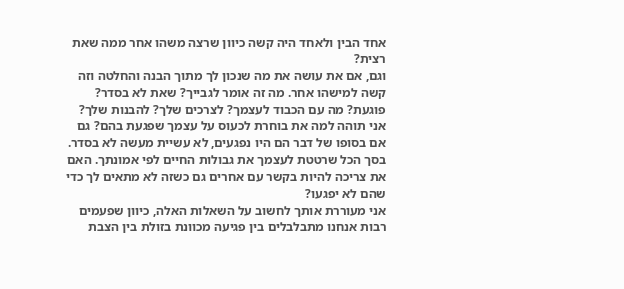אחד הבין ולאחד היה קשה כיוון שרצה משהו אחר ממה שאת רצית?
וגם, אם את עושה את מה שנכון לך מתוך הבנה והחלטה וזה קשה למישהו אחר. מה זה אומר לגבייך? שאת לא בסדר? פוגעת? מה עם הכבוד לעצמך? לצרכים שלך? להבנות שלך?
אני תוהה למה את בוחרת לכעוס על עצמך שפגעת בהם? גם אם בסופו של דבר הם היו נפגעים, לא עשיית מעשה לא בסדר. בסך הכל שרטטת לעצמך את גבולות החיים לפי אמונתך. האם את צריכה להיות בקשר עם אחרים גם כשזה לא מתאים לך כדי שהם לא יפגעו?
אני מעוררת אותך לחשוב על השאלות האלה, כיוון שפעמים רבות אנחנו מתבלבלים בין פגיעה מכוונת בזולת בין הצבת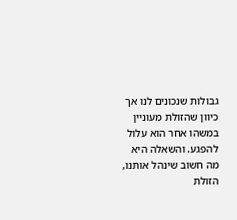גבולות שנכונים לנו אך כיוון שהזולת מעוניין במשהו אחר הוא עלול להפגע. והשאלה היא מה חשוב שינהל אותנו, הזולת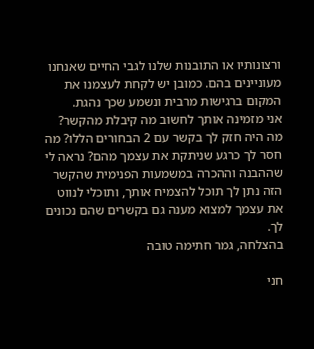ורצונותיו או התובנות שלנו לגבי החיים שאנחנו מעוניינים בהם. כמובן יש לקחת לעצמנו את המקום ברגישות מרבית ונשמע שכך נהגת.
אני מזמינה אותך לחשוב מה קיבלת מהקשר? מה היה חזק לך בקשר עם 2 הבחורים הללו? מה חסר לך כרגע שניתקת את עצמך מהם? נראה לי שההבנה וההכרה במשמעות הפנימית שהקשר הזה נתן לך תוכל להצמיח אותך, ותוכלי לנווט את עצמך למצוא מענה גם בקשרים שהם נכונים לך.
בהצלחה, גמר חתימה טובה

חני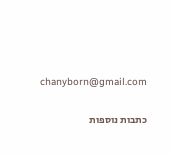chanyborn@gmail.com

כתבות נוספות